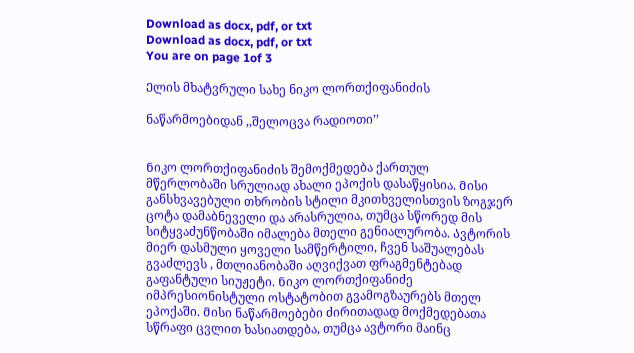Download as docx, pdf, or txt
Download as docx, pdf, or txt
You are on page 1of 3

Ელის მხატვრული სახე ნიკო ლორთქიფანიძის

ნაწარმოებიდან ,,შელოცვა რადიოთი’’


Ნიკო ლორთქიფანიძის შემოქმედება ქართულ
მწერლობაში სრულიად ახალი ეპოქის დასაწყისია. Მისი
განსხვავებული თხრობის სტილი მკითხველისთვის ზოგჯერ
ცოტა დამაბნეველი და არასრულია, თუმცა სწორედ მის
სიტყვაძუნწობაში იმალება მთელი გენიალურობა. Ავტორის
მიერ დასმული ყოველი სამწერტილი, ჩვენ საშუალებას
გვაძლევს , მთლიანობაში აღვიქვათ ფრაგმენტებად
გაფანტული სიუჟეტი. Ნიკო ლორთქიფანიძე
იმპრესიონისტული ოსტატობით გვამოგზაურებს მთელ
ეპოქაში. Მისი ნაწარმოებები ძირითადად მოქმედებათა
სწრაფი ცვლით ხასიათდება, თუმცა ავტორი მაინც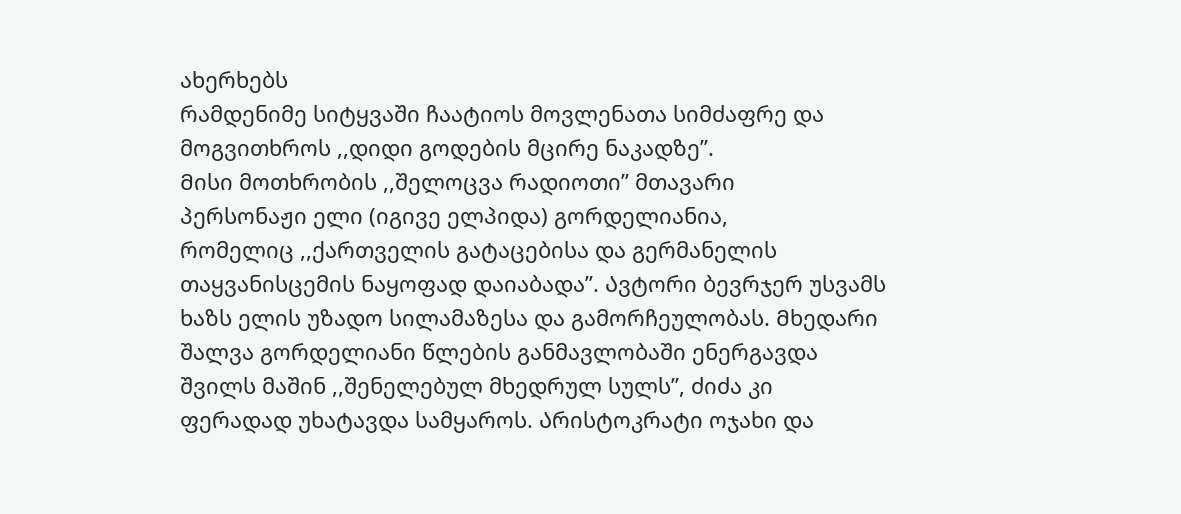ახერხებს
რამდენიმე სიტყვაში ჩაატიოს მოვლენათა სიმძაფრე და
მოგვითხროს ,,დიდი გოდების მცირე ნაკადზე’’.
Მისი მოთხრობის ,,შელოცვა რადიოთი” მთავარი
პერსონაჟი ელი (იგივე ელპიდა) გორდელიანია,
რომელიც ,,ქართველის გატაცებისა და გერმანელის
თაყვანისცემის ნაყოფად დაიაბადა’’. Ავტორი ბევრჯერ უსვამს
ხაზს ელის უზადო სილამაზესა და გამორჩეულობას. Მხედარი
შალვა გორდელიანი წლების განმავლობაში ენერგავდა
შვილს მაშინ ,,შენელებულ მხედრულ სულს’’, ძიძა კი
ფერადად უხატავდა სამყაროს. Არისტოკრატი ოჯახი და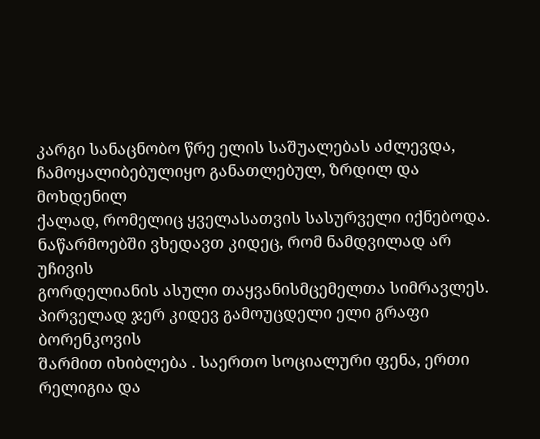კარგი სანაცნობო წრე ელის საშუალებას აძლევდა,
ჩამოყალიბებულიყო განათლებულ, ზრდილ და მოხდენილ
ქალად, რომელიც ყველასათვის სასურველი იქნებოდა.
Ნაწარმოებში ვხედავთ კიდეც, რომ ნამდვილად არ უჩივის
გორდელიანის ასული თაყვანისმცემელთა სიმრავლეს.
Პირველად ჯერ კიდევ გამოუცდელი ელი გრაფი ბორენკოვის
შარმით იხიბლება . Საერთო სოციალური ფენა, ერთი
რელიგია და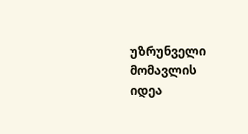უზრუნველი მომავლის იდეა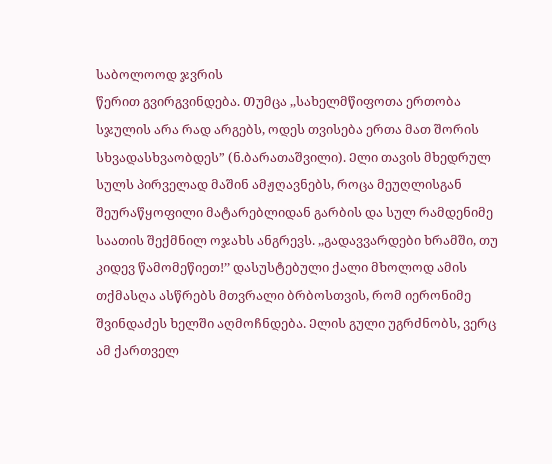საბოლოოდ ჯვრის
წერით გვირგვინდება. Თუმცა ,,სახელმწიფოთა ერთობა
სჯულის არა რად არგებს, ოდეს თვისება ერთა მათ შორის
სხვადასხვაობდეს” (ნ.ბარათაშვილი). Ელი თავის მხედრულ
სულს პირველად მაშინ ამჟღავნებს, როცა მეუღლისგან
შეურაწყოფილი მატარებლიდან გარბის და სულ რამდენიმე
საათის შექმნილ ოჯახს ანგრევს. ,,გადავვარდები ხრამში, თუ
კიდევ წამომეწიეთ!’’ დასუსტებული ქალი მხოლოდ ამის
თქმასღა ასწრებს მთვრალი ბრბოსთვის, რომ იერონიმე
შვინდაძეს ხელში აღმოჩნდება. Ელის გული უგრძნობს, ვერც
ამ ქართველ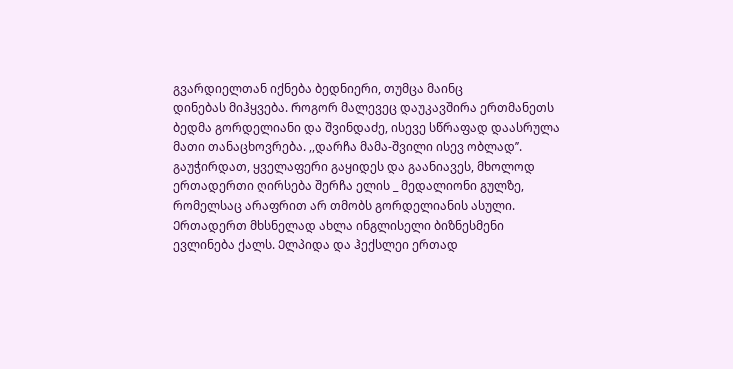გვარდიელთან იქნება ბედნიერი, თუმცა მაინც
დინებას მიჰყვება. Როგორ მალევეც დაუკავშირა ერთმანეთს
ბედმა გორდელიანი და შვინდაძე, ისევე სწრაფად დაასრულა
მათი თანაცხოვრება. ,,დარჩა მამა-შვილი ისევ ობლად’’.
გაუჭირდათ, ყველაფერი გაყიდეს და გაანიავეს, მხოლოდ
ერთადერთი ღირსება შერჩა ელის _ მედალიონი გულზე,
რომელსაც არაფრით არ თმობს გორდელიანის ასული.
Ერთადერთ მხსნელად ახლა ინგლისელი ბიზნესმენი
ევლინება ქალს. Ელპიდა და ჰექსლეი ერთად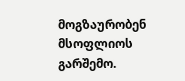მოგზაურობენ
მსოფლიოს გარშემო.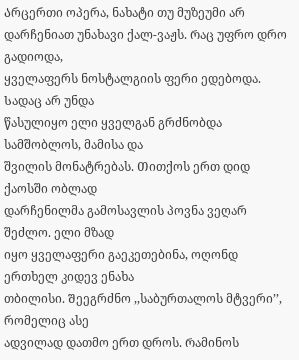Არცერთი ოპერა, ნახატი თუ მუზეუმი არ
დარჩენიათ უნახავი ქალ-ვაჟს. Რაც უფრო დრო გადიოდა,
ყველაფერს ნოსტალგიის ფერი ედებოდა. Სადაც არ უნდა
წასულიყო ელი ყველგან გრძნობდა სამშობლოს, მამისა და
შვილის მონატრებას. Თითქოს ერთ დიდ ქაოსში ობლად
დარჩენილმა გამოსავლის პოვნა ვეღარ შეძლო. ელი მზად
იყო ყველაფერი გაეკეთებინა, ოღონდ ერთხელ კიდევ ენახა
თბილისი. Შეეგრძნო ,,საბურთალოს მტვერი’’, რომელიც ასე
ადვილად დათმო ერთ დროს. Რამინოს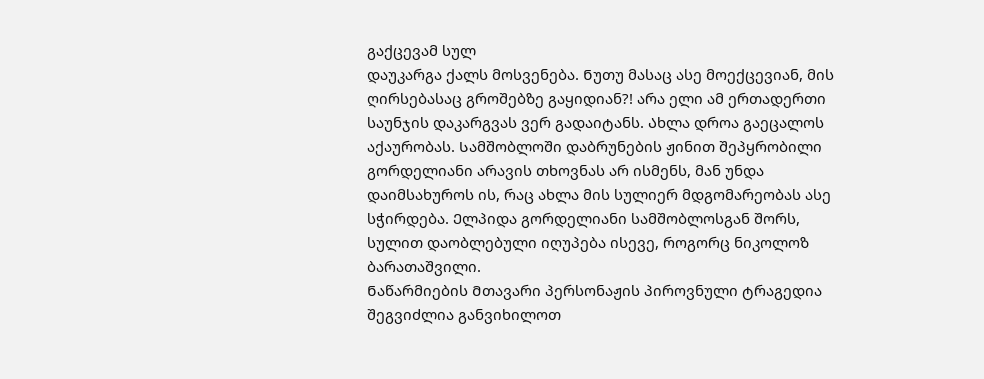გაქცევამ სულ
დაუკარგა ქალს მოსვენება. Ნუთუ მასაც ასე მოექცევიან, მის
ღირსებასაც გროშებზე გაყიდიან?! არა ელი ამ ერთადერთი
საუნჯის დაკარგვას ვერ გადაიტანს. Ახლა დროა გაეცალოს
აქაურობას. Სამშობლოში დაბრუნების ჟინით შეპყრობილი
გორდელიანი არავის თხოვნას არ ისმენს, მან უნდა
დაიმსახუროს ის, რაც ახლა მის სულიერ მდგომარეობას ასე
სჭირდება. Ელპიდა გორდელიანი სამშობლოსგან შორს,
სულით დაობლებული იღუპება ისევე, როგორც ნიკოლოზ
ბარათაშვილი.
Ნაწარმიების Მთავარი პერსონაჟის პიროვნული ტრაგედია
შეგვიძლია განვიხილოთ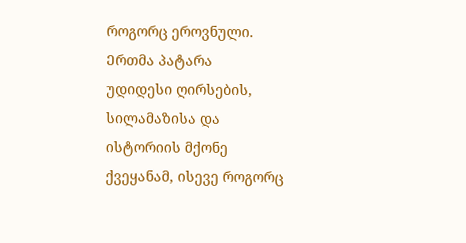როგორც ეროვნული. Ერთმა პატარა
უდიდესი ღირსების, სილამაზისა და ისტორიის მქონე
ქვეყანამ, ისევე როგორც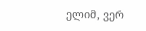ელიმ, ვერ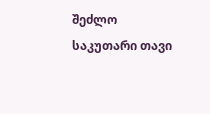შეძლო საკუთარი თავი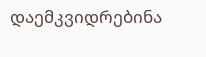დაემკვიდრებინა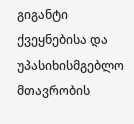გიგანტი ქვეყნებისა და უპასიხისმგებლო
მთავრობის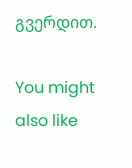გვერდით.

You might also like